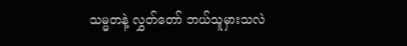သမ္မတနဲ့ လွှတ်တော် ဘယ်သူမှားသလဲ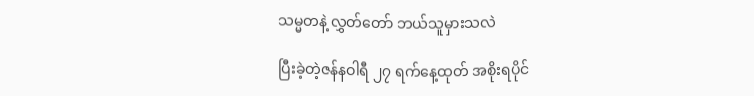သမ္မတနဲ့ လွှတ်တော် ဘယ်သူမှားသလဲ

ပြီးခဲ့တဲ့ဇန်နဝါရီ ၂၇ ရက်နေ့ထုတ် အစိုးရပိုင်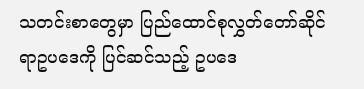သတင်းစာတွေမှာ ပြည်ထောင်စုလွှတ်တော်ဆိုင်ရာဥပဒေကို ပြင်ဆင်သည့် ဥပဒေ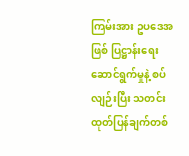ကြမ်းအား ဥပဒေအဖြစ် ပြဋ္ဌာန်းရေးဆောင်ရွက်မှုနဲ့ စပ်လျဉ်းပြီး သတင်းထုတ်ပြန်ချက်တစ်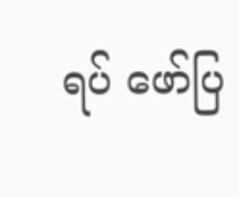ရပ် ဖော်ပြ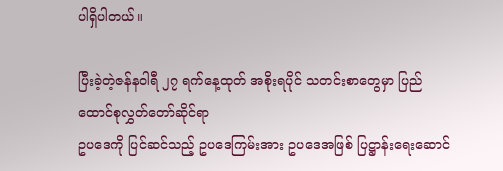ပါရှိပါတယ်။

ပြီးခဲ့တဲ့ဇန်နဝါရီ ၂၇ ရက်နေ့ထုတ် အစိုးရပိုင် သတင်းစာတွေမှာ ပြည်ထောင်စုလွှတ်တော်ဆိုင်ရာ
ဥပဒေကို ပြင်ဆင်သည့် ဥပဒေကြမ်းအား ဥပဒေအဖြစ် ပြဋ္ဌာန်းရေးဆောင်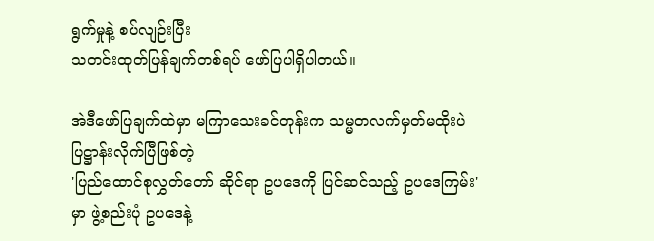ရွက်မှုနဲ့ စပ်လျဉ်းပြီး
သတင်းထုတ်ပြန်ချက်တစ်ရပ် ဖော်ပြပါရှိပါတယ်။

အဲဒီဖော်ပြချက်ထဲမှာ မကြာသေးခင်တုန်းက သမ္မတလက်မှတ်မထိုးပဲ ပြဋ္ဌာန်းလိုက်ပြီဖြစ်တဲ့
'ပြည်ထောင်စုလွှတ်တော် ဆိုင်ရာ ဥပဒေကို ပြင်ဆင်သည့် ဥပဒေကြမ်း' မှာ ဖွဲ့စည်းပုံ ဥပဒေနဲ့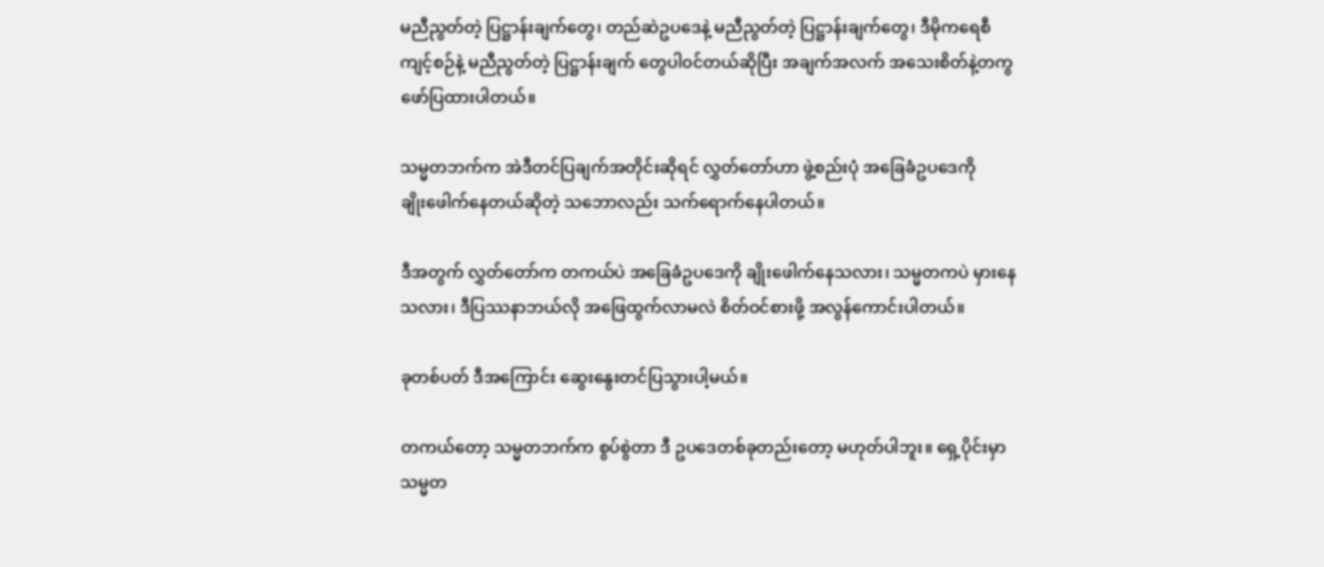မညီညွတ်တဲ့ ပြဋ္ဌာန်းချက်တွေ၊ တည်ဆဲဥပဒေနဲ့ မညီညွတ်တဲ့ ပြဋ္ဌာန်းချက်တွေ၊ ဒီမိုကရေစီ
ကျင့်စဉ်နဲ့ မညီညွတ်တဲ့ ပြဋ္ဌာန်းချက် တွေပါ၀င်တယ်ဆိုပြီး အချက်အလက် အသေးစိတ်နဲ့တကွ
ဖော်ပြထားပါတယ်။

သမ္မတဘက်က အဲဒီတင်ပြချက်အတိုင်းဆိုရင် လွှတ်တော်ဟာ ဖွဲ့စည်းပုံ အခြေခံဥပဒေကို
ချိုးဖေါက်နေတယ်ဆိုတဲ့ သဘောလည်း သက်ရောက်နေပါတယ်။

ဒီအတွက် လွှတ်တော်က တကယ်ပဲ အခြေခံဥပဒေကို ချိုးဖေါက်နေသလား၊ သမ္မတကပဲ မှားနေ
သလား၊ ဒီပြဿနာဘယ်လို အဖြေထွက်လာမလဲ စိတ်ဝင်စားဖို့ အလွန်ကောင်းပါတယ်။

ခုတစ်ပတ် ဒီအကြောင်း ဆွေးနွေးတင်ပြသွားပါ့မယ်။

တကယ်တော့ သမ္မတဘက်က စွပ်စွဲတာ ဒီ ဥပဒေတစ်ခုတည်းတော့ မဟုတ်ပါဘူး။ ရှေ့ပိုင်းမှာ
သမ္မတ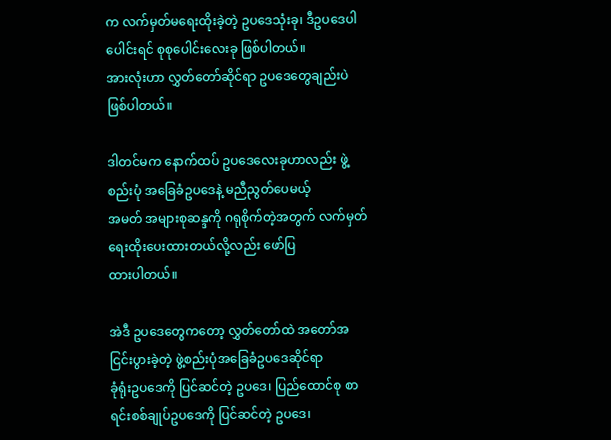က လက်မှတ်မရေးထိုးခဲ့တဲ့ ဥပဒေသုံးခု၊ ဒီဥပဒေပါပေါင်းရင် စုစုပေါင်းလေးခု ဖြစ်ပါတယ်။
အားလုံးဟာ လွှတ်တော်ဆိုင်ရာ ဥပဒေတွေချည်းပဲ ဖြစ်ပါတယ်။

ဒါတင်မက နောက်ထပ် ဥပဒေလေးခုဟာလည်း ဖွဲ့စည်းပုံ အခြေခံဥပဒေနဲ့ မညီညွတ်ပေမယ့်
အမတ် အများစုဆန္ဒကို ဂရုစိုက်တဲ့အတွက် လက်မှတ် ရေးထိုးပေးထားတယ်လို့လည်း ဖော်ပြ
ထားပါတယ်။

အဲဒီ ဥပဒေတွေကတော့ လွှတ်တော်ထဲ အတော်အငြင်းပွားခဲ့တဲ့ ဖွဲ့စည်းပုံအခြေခံဥပဒေဆိုင်ရာ
ခုံရုံးဥပဒေကို ပြင်ဆင်တဲ့ ဥပဒေ၊ ပြည်ထောင်စု စာရင်းစစ်ချုပ်ဥပဒေကို ပြင်ဆင်တဲ့ ဥပဒေ၊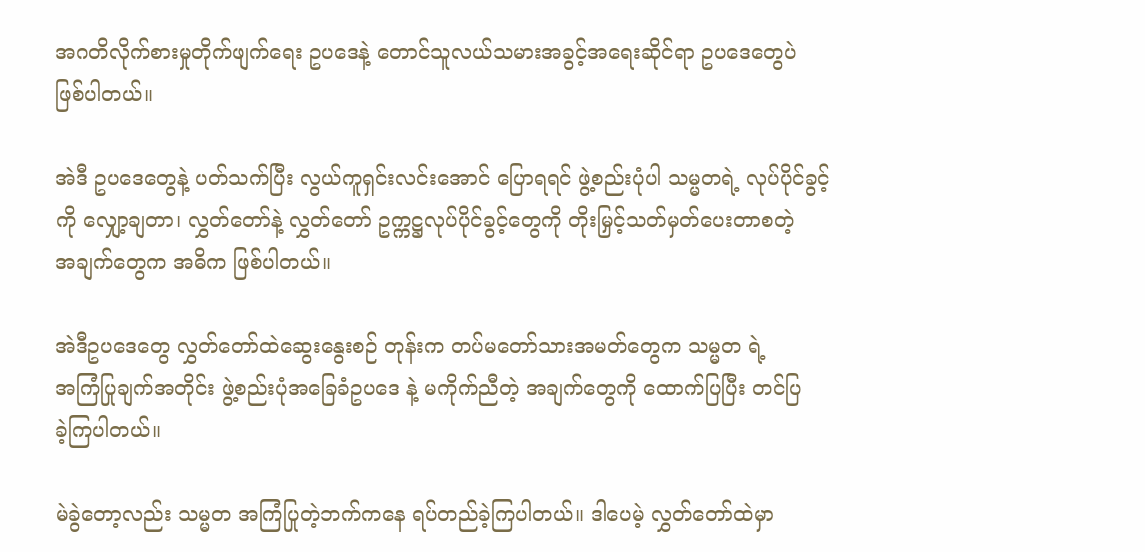အဂတိလိုက်စားမှုတိုက်ဖျက်ရေး ဥပဒေနဲ့ တောင်သူလယ်သမားအခွင့်အရေးဆိုင်ရာ ဥပဒေတွေပဲ
ဖြစ်ပါတယ်။

အဲဒီ ဥပဒေတွေနဲ့ ပတ်သက်ပြီး လွယ်ကူရှင်းလင်းအောင် ပြောရရင် ဖွဲ့စည်းပုံပါ သမ္မတရဲ့ လုပ်ပိုင်ခွင့်
ကို လျှော့ချတာ၊ လွှတ်တော်နဲ့ လွှတ်တော် ဥက္ကဋ္ဌလုပ်ပိုင်ခွင့်တွေကို တိုးမြှင့်သတ်မှတ်ပေးတာစတဲ့
အချက်တွေက အဓိက ဖြစ်ပါတယ်။

အဲဒီဥပဒေတွေ လွှတ်တော်ထဲဆွေးနွေးစဉ် တုန်းက တပ်မတော်သားအမတ်တွေက သမ္မတ ရဲ့
အကြံပြုချက်အတိုင်း ဖွဲ့စည်းပုံအခြေခံဥပဒေ နဲ့ မကိုက်ညီတဲ့ အချက်တွေကို ထောက်ပြပြီး တင်ပြ
ခဲ့ကြပါတယ်။

မဲခွဲတော့လည်း သမ္မတ အကြံပြုတဲ့ဘက်ကနေ ရပ်တည်ခဲ့ကြပါတယ်။ ဒါပေမဲ့ လွှတ်တော်ထဲမှာ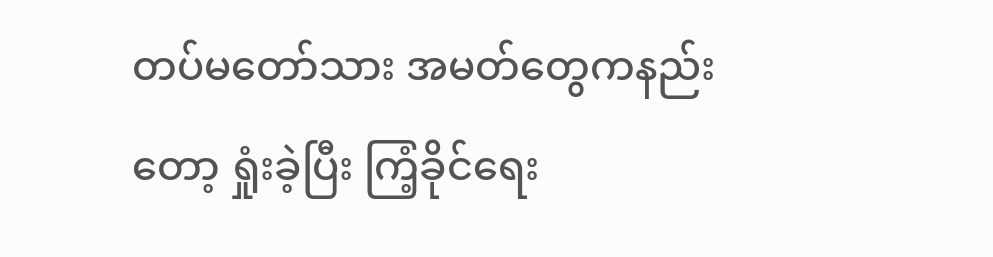တပ်မတော်သား အမတ်တွေကနည်းတော့ ရှုံးခဲ့ပြီး ကြံ့ခိုင်ရေး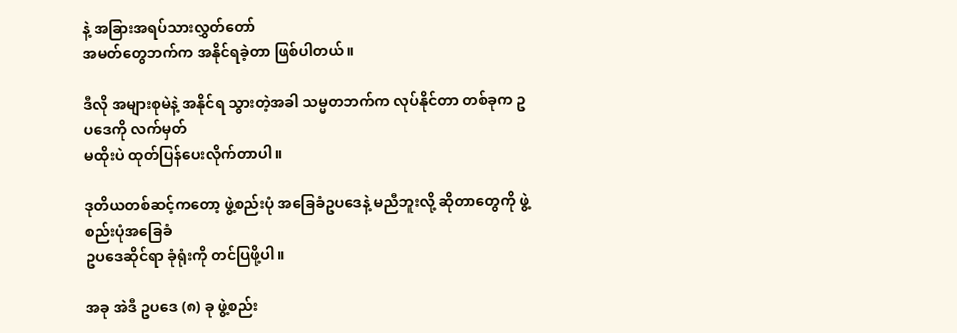နဲ့ အခြားအရပ်သားလွှတ်တော်
အမတ်တွေဘက်က အနိုင်ရခဲ့တာ ဖြစ်ပါတယ်။

ဒီလို အများစုမဲနဲ့ အနိုင်ရ သွားတဲ့အခါ သမ္မတဘက်က လုပ်နိုင်တာ တစ်ခုက ဥပဒေကို လက်မှတ်
မထိုးပဲ ထုတ်ပြန်ပေးလိုက်တာပါ။

ဒုတိယတစ်ဆင့်ကတော့ ဖွဲ့စည်းပုံ အခြေခံဥပဒေနဲ့ မညီဘူးလို့ ဆိုတာတွေကို ဖွဲ့စည်းပုံအခြေခံ
ဥပဒေဆိုင်ရာ ခုံရုံးကို တင်ပြဖို့ပါ။

အခု အဲဒီ ဥပဒေ (၈) ခု ဖွဲ့စည်း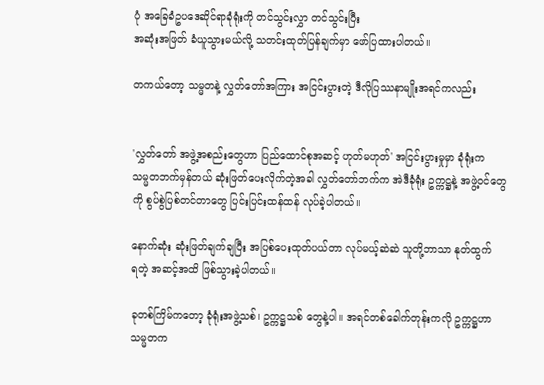ပုံ အခြေခံဥပဒေဆိုင်ရာခုံရုံးကို တင်သွင်းလွှာ တင်သွင်းပြီး
အဆုံးအဖြတ် ခံယူသွားမယ်လို့ သတင်းထုတ်ပြန်ချက်မှာ ဖော်ပြထားပါတယ်။

တကယ်တော့ သမ္မတနဲ့ လွှတ်တော်အကြား အငြင်းပွားတဲ့ ဒီလိုပြဿနာမျိုးအရင်ကလည်း


'လွှတ်တော် အဖွဲ့အစည်းတွေဟာ ပြည်ထောင်စုအဆင့် ဟုတ်မဟုတ်' အငြင်းပွားမှုမှာ ခုံရုံးက
သမ္မတဘက်မှန်တယ် ဆုံးဖြတ်ပေးလိုက်တဲ့အခါ လွှတ်တော်ဘက်က အဲဒီခုံရုံး ဥက္ကဋ္ဌနဲ့ အဖွဲ့ဝင်တွေ
ကို စွပ်စွဲပြစ်တင်တာတွေ ပြင်းပြင်းထန်ထန် လုပ်ခဲ့ပါတယ်။

နောက်ဆုံး ဆုံးဖြတ်ချက်ချပြီး အပြစ်ပေးထုတ်ပယ်တာ လုပ်မယ့်ဆဲဆဲ သူတို့ဘာသာ နုတ်ထွက်
ရတဲ့ အဆင့်အထိ ဖြစ်သွားခဲ့ပါတယ်။

ခုတစ်ကြိမ်ကတော့ ခုံရုံးအဖွဲ့သစ်၊ ဥက္ကဋ္ဌသစ် တွေနဲ့ပါ။ အရင်တစ်ခေါက်တုန်းကလို ဥက္ကဋ္ဌဟာ
သမ္မတက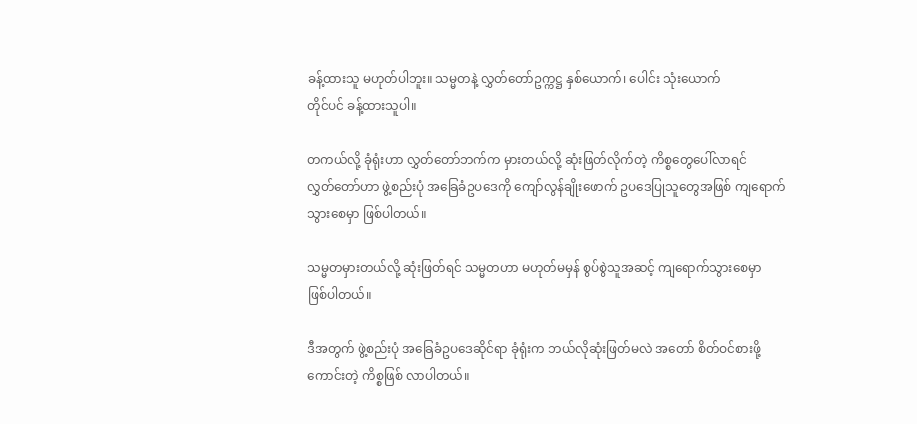ခန့်ထားသူ မဟုတ်ပါဘူး။ သမ္မတနဲ့ လွှတ်တော်ဥက္ကဋ္ဌ နှစ်ယောက်၊ ပေါင်း သုံးယောက်
တိုင်ပင် ခန့်ထားသူပါ။

တကယ်လို့ ခုံရုံးဟာ လွှတ်တော်ဘက်က မှားတယ်လို့ ဆုံးဖြတ်လိုက်တဲ့ ကိစ္စတွေပေါ်လာရင်
လွှတ်တော်ဟာ ဖွဲ့စည်းပုံ အခြေခံဥပဒေကို ကျော်လွန်ချိုးဖောက် ဥပဒေပြုသူတွေအဖြစ် ကျရောက်
သွားစေမှာ ဖြစ်ပါတယ်။

သမ္မတမှားတယ်လို့ ဆုံးဖြတ်ရင် သမ္မတဟာ မဟုတ်မမှန် စွပ်စွဲသူအဆင့် ကျရောက်သွားစေမှာ
ဖြစ်ပါတယ်။

ဒီအတွက် ဖွဲ့စည်းပုံ အခြေခံဥပဒေဆိုင်ရာ ခုံရုံးက ဘယ်လိုဆုံးဖြတ်မလဲ အတော် စိတ်ဝင်စားဖို့
ကောင်းတဲ့ ကိစ္စဖြစ် လာပါတယ်။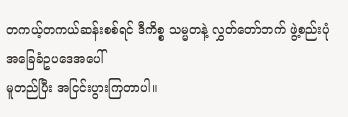တကယ့်တကယ်ဆန်းစစ်ရင် ဒီကိစ္စ သမ္မတနဲ့ လွှတ်တော်ဘက် ဖွဲ့စည်းပုံအခြေခံဥပဒေအပေါ်
မူတည်ပြီး အငြင်းပွားကြတာပါ။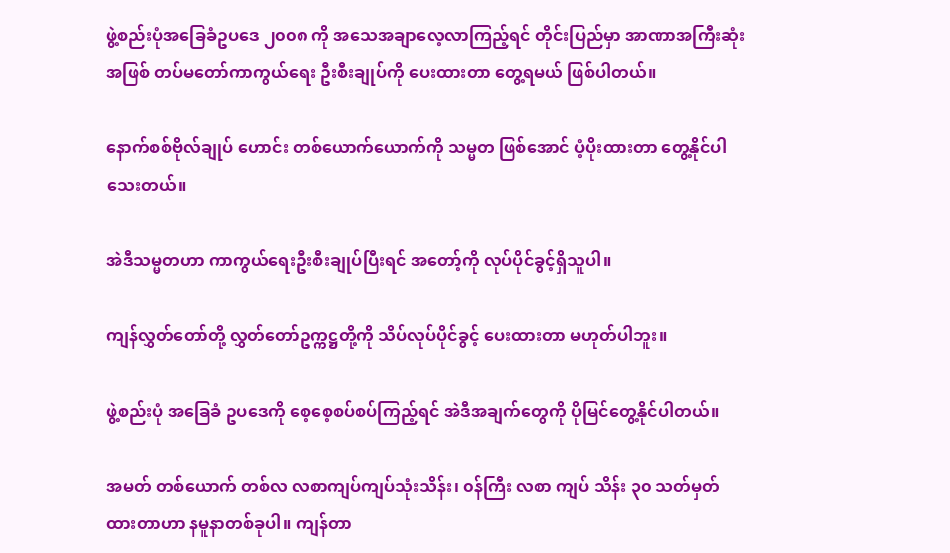ဖွဲ့စည်းပုံအခြေခံဥပဒေ ၂၀၀၈ ကို အသေအချာလေ့လာကြည့်ရင် တိုင်းပြည်မှာ အာဏာအကြီးဆုံး
အဖြစ် တပ်မတော်ကာကွယ်ရေး ဦးစီးချုပ်ကို ပေးထားတာ တွေ့ရမယ် ဖြစ်ပါတယ်။

နောက်စစ်ဗိုလ်ချုပ် ဟောင်း တစ်ယောက်ယောက်ကို သမ္မတ ဖြစ်အောင် ပံ့ပိုးထားတာ တွေ့နိုင်ပါ
သေးတယ်။

အဲဒီသမ္မတဟာ ကာကွယ်ရေးဦးစီးချုပ်ပြီးရင် အတော့်ကို လုပ်ပိုင်ခွင့်ရှိသူပါ။

ကျန်လွှတ်တော်တို့ လွှတ်တော်ဥက္ကဋ္ဌတို့ကို သိပ်လုပ်ပိုင်ခွင့် ပေးထားတာ မဟုတ်ပါဘူး။

ဖွဲ့စည်းပုံ အခြေခံ ဥပဒေကို စေ့စေ့စပ်စပ်ကြည့်ရင် အဲဒီအချက်တွေကို ပိုမြင်တွေ့နိုင်ပါတယ်။

အမတ် တစ်ယောက် တစ်လ လစာကျပ်ကျပ်သုံးသိန်း၊ ၀န်ကြီး လစာ ကျပ် သိန်း ၃၀ သတ်မှတ်
ထားတာဟာ နမူနာတစ်ခုပါ။ ကျန်တာ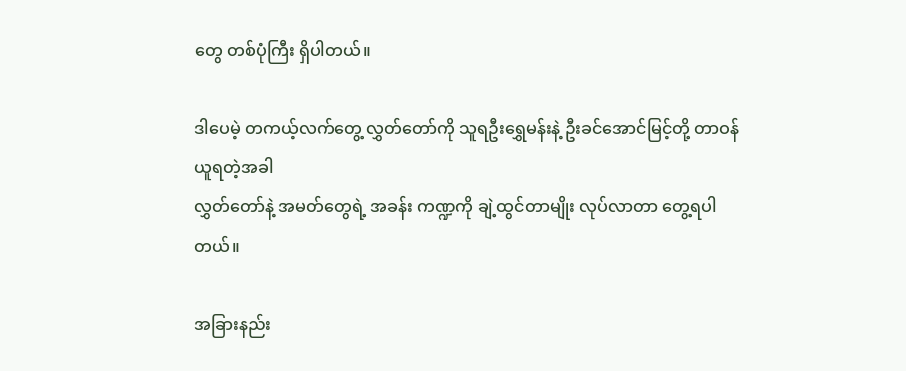တွေ တစ်ပုံကြီး ရှိပါတယ်။

ဒါပေမဲ့ တကယ့်လက်တွေ့ လွှတ်တော်ကို သူရဦးရွှေမန်းနဲ့ ဦးခင်အောင်မြင့်တို့ တာဝန်ယူရတဲ့အခါ
လွှတ်တော်နဲ့ အမတ်တွေရဲ့ အခန်း ကဏ္ဍကို ချဲ့ထွင်တာမျိုး လုပ်လာတာ တွေ့ရပါ တယ်။

အခြားနည်း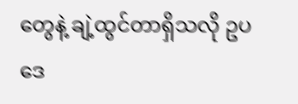တွေနဲ့ ချဲ့ထွင်တာရှိသလို ဥပဒေ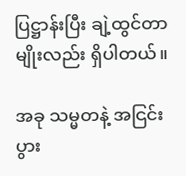ပြဋ္ဌာန်းပြီး ချဲ့ထွင်တာမျိုးလည်း ရှိပါတယ်။

အခု သမ္မတနဲ့ အငြင်းပွား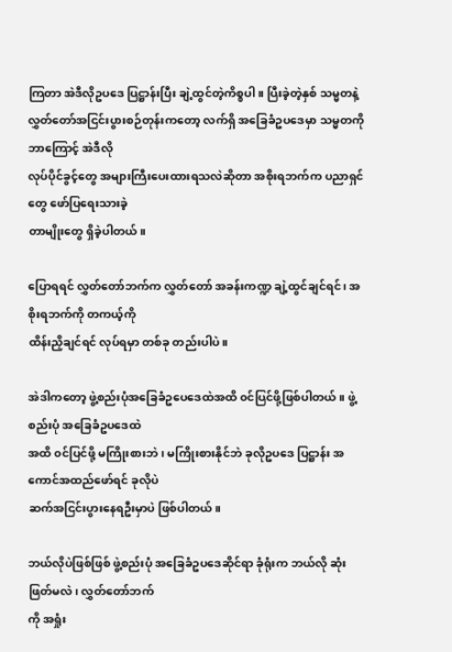ကြတာ အဲဒီလိုဥပဒေ ပြဋ္ဌာန်းပြီး ချဲ့ထွင်တဲ့ကိစ္စပါ။ ပြီးခဲ့တဲ့နှစ် သမ္မတနဲ့
လွှတ်တော်အငြင်းပွားစဉ်တုန်းကတော့ လက်ရှိ အခြေခံဥပဒေမှာ သမ္မတကို ဘာကြောင့် အဲဒီလို
လုပ်ပိုင်ခွင့်တွေ အများကြီးပေးထားရသလဲဆိုတာ အစိုးရဘက်က ပညာရှင်တွေ ဖော်ပြရေးသားခဲ့
တာမျိုးတွေ ရှိခဲ့ပါတယ်။

ပြောရရင် လွှတ်တော်ဘက်က လွှတ်တော် အခန်းကဏ္ဍ ချဲ့ထွင်ချင်ရင်၊ အစိုးရဘက်ကို တကယ့်ကို
ထိန်းညှိချင်ရင် လုပ်ရမှာ တစ်ခု တည်းပါပဲ။

အဲဒါကတော့ ဖွဲ့စည်းပုံအခြေခံဥပေဒေထဲအထိ ၀င်ပြင်ဖို့ဖြစ်ပါတယ်။ ဖွဲ့စည်းပုံ အခြေခံဥပဒေထဲ
အထိ ၀င်ပြင်ဖို့ မကြိုးစားဘဲ၊ မကြိုးစားနိုင်ဘဲ ခုလိုဥပဒေ ပြဋ္ဌာန်း အကောင်အထည်ဖော်ရင် ခုလိုပဲ
ဆက်အငြင်းပွားနေရဦးမှာပဲ ဖြစ်ပါတယ်။

ဘယ်လိုပဲဖြစ်ဖြစ် ဖွဲ့စည်းပုံ အခြေခံဥပဒေဆိုင်ရာ ခုံရုံးက ဘယ်လို ဆုံးဖြတ်မလဲ၊ လွှတ်တော်ဘက်
ကို အရှုံး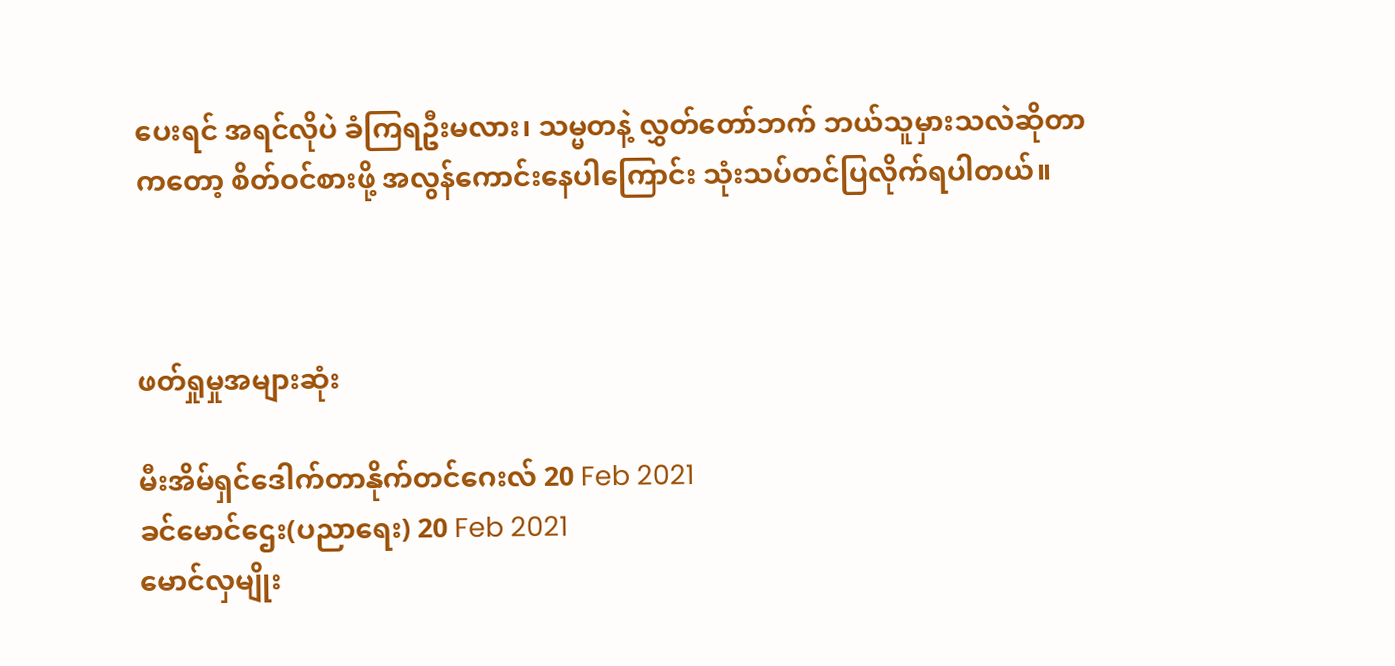ပေးရင် အရင်လိုပဲ ခံကြရဦးမလား၊ သမ္မတနဲ့ လွှတ်တော်ဘက် ဘယ်သူမှားသလဲဆိုတာ
ကတော့ စိတ်ဝင်စားဖို့ အလွန်ကောင်းနေပါကြောင်း သုံးသပ်တင်ပြလိုက်ရပါတယ်။



ဖတ်ရှုမှုအများဆုံး

မီးအိမ်ရှင်ဒေါက်တာနိုက်တင်ဂေးလ် 20 Feb 2021
ခင်မောင်ဌေး(ပညာရေး) 20 Feb 2021
မောင်လှမျိုး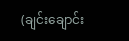(ချင်းချောင်း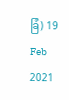ခြံ) 19 Feb 2021